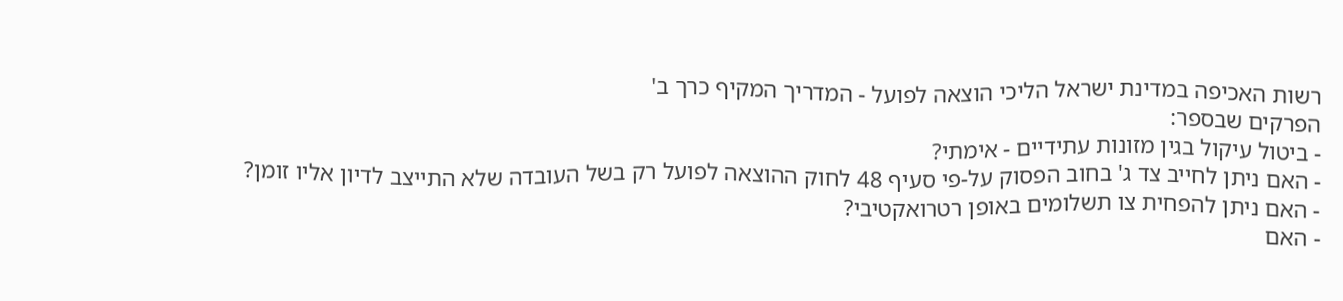רשות האכיפה במדינת ישראל הליכי הוצאה לפועל - המדריך המקיף כרך ב'
הפרקים שבספר:
- ביטול עיקול בגין מזונות עתידיים - אימתי?
- האם ניתן לחייב צד ג' בחוב הפסוק על-פי סעיף 48 לחוק ההוצאה לפועל רק בשל העובדה שלא התייצב לדיון אליו זומן?
- האם ניתן להפחית צו תשלומים באופן רטרואקטיבי?
- האם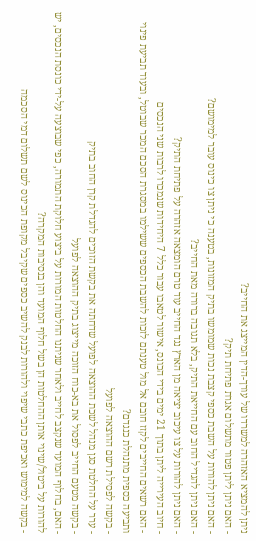ניתן להמציא האזהרה למשרדו של עורך-הדין המייצג את החייב?
- האם ניתן ליתן פטור מתשלום אגרת פתיחת תיק?
- האם ניתן להורות על השבת כספי קצבת נכות שמומשו בתיק המזונות, בטענה כי ניתן צו כינוס עובר למימושם?
- האם ניתן להגדיל החוב עם החייאת התיק, בלא תגובה ברורה מאת החייב?
- האם ניתן להורות על צו עיכוב יציאה מן הארץ נגד החייב עוד טרם הומצאה אזהרה על פתיחת התיק?
- חיוב העירייה ליתן בתוך 21 ימים בידי הכונס, אישור לטאבו עבור כלל 7 היחידות שנמכרו לרבות שני הנכסים
- האם רשאים החייבים לקזז חובם אל מול טענתם לזכות להשבת הכספים ששילמו במסגרת הסכם המכר שבוטל, ובעוד תביעת פינוי ותביעה כספית מתנהלת כנגדם?
- בקשה לפסילת רשם ההוצאה לפועל
- ערר על החלטת סגן מנהל לשכת ההוצאה לפועל שדחתה את בקשת הזוכים להגדלת קרן החוב בתיק
- בקשה מטעם החייב לפסול את בא-כוח הזוכה מייצוג בתיק ההוצאה לפועל
- האם, בחלוף המועד שנקצב לחייב ולאחר שניתנו החלטות המורות על ביצוע חלוקת התמורה, כפי שבוצעה על-ידי כונסת הנכסים, יש להורות על ביטול/שינוי אותן ההחלטות הן בשל חלוף המועד והן בנסיבות המקרה?
- בקשה למימוש ואכיפת כתבי שיפוי ולהורות לבנק להשיב כספים שקיבל מקופת הכינוס לשם תשלום דמי הסכמה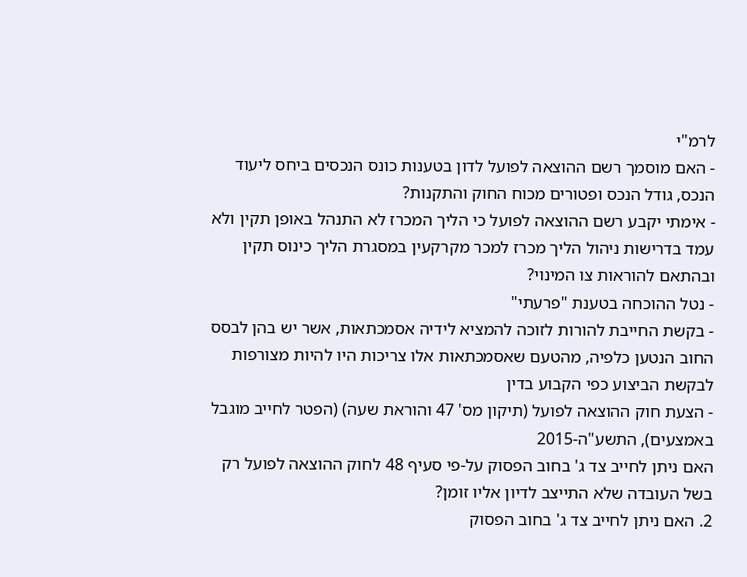לרמ"י
- האם מוסמך רשם ההוצאה לפועל לדון בטענות כונס הנכסים ביחס ליעוד הנכס, גודל הנכס ופטורים מכוח החוק והתקנות?
- אימתי יקבע רשם ההוצאה לפועל כי הליך המכרז לא התנהל באופן תקין ולא עמד בדרישות ניהול הליך מכרז למכר מקרקעין במסגרת הליך כינוס תקין ובהתאם להוראות צו המינוי?
- נטל ההוכחה בטענת "פרעתי"
- בקשת החייבת להורות לזוכה להמציא לידיה אסמכתאות, אשר יש בהן לבסס החוב הנטען כלפיה, מהטעם שאסמכתאות אלו צריכות היו להיות מצורפות לבקשת הביצוע כפי הקבוע בדין
- הצעת חוק ההוצאה לפועל (תיקון מס' 47 והוראת שעה) (הפטר לחייב מוגבל באמצעים), התשע"ה-2015
האם ניתן לחייב צד ג' בחוב הפסוק על-פי סעיף 48 לחוק ההוצאה לפועל רק בשל העובדה שלא התייצב לדיון אליו זומן?
2. האם ניתן לחייב צד ג' בחוב הפסוק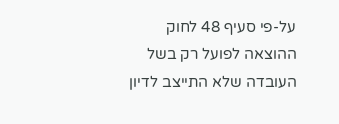על-פי סעיף 48 לחוק ההוצאה לפועל רק בשל העובדה שלא התייצב לדיון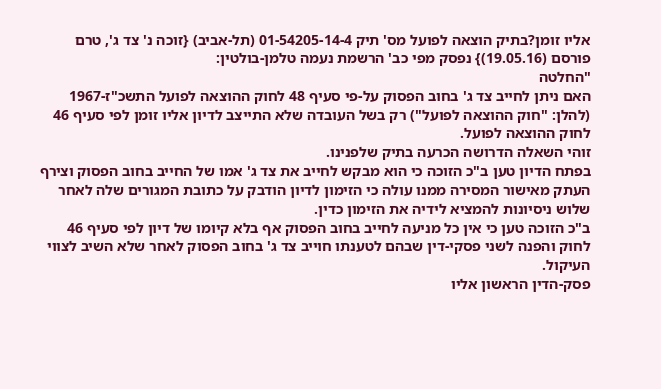אליו זומן?בתיק הוצאה לפועל מס' תיק 01-54205-14-4 (תל-אביב) {זוכה נ' צד ג', טרם פורסם (19.05.16)} נפסק מפי כב' הרשמת נעמה טלמן-בולטין:
"החלטה
האם ניתן לחייב צד ג' בחוב הפסוק על-פי סעיף 48 לחוק ההוצאה לפועל התשכ"ז-1967 (להלן: "חוק ההוצאה לפועל") רק בשל העובדה שלא התייצב לדיון אליו זומן לפי סעיף 46 לחוק ההוצאה לפועל.
זוהי השאלה הדרושה הכרעה בתיק שלפנינו.
בפתח הדיון טען ב"כ הזוכה כי הוא מבקש לחייב את צד ג' אמו של החייב בחוב הפסוק וצירף העתק מאישור המסירה ממנו עולה כי הזימון לדיון הודבק על כתובת המגורים שלה לאחר שלוש ניסיונות להמציא לידיה את הזימון כדין.
ב"כ הזוכה טען כי אין כל מניעה לחייב בחוב הפסוק אף בלא קיומו של דיון לפי סעיף 46 לחוק והפנה לשני פסקי-דין שבהם לטענתו חוייב צד ג' בחוב הפסוק לאחר שלא השיב לצווי העיקול.
פסק-הדין הראשון אליו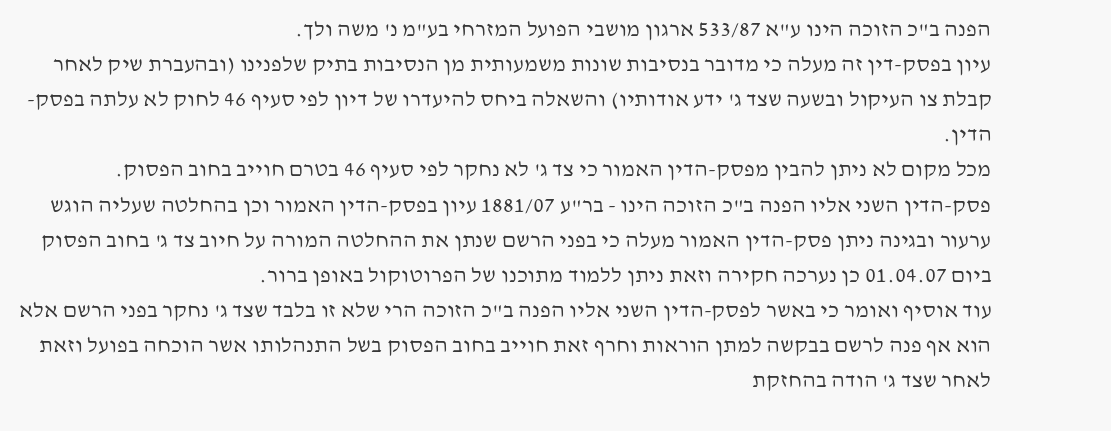הפנה ב"כ הזוכה הינו ע"א 533/87 ארגון מושבי הפועל המזרחי בע"מ נ' משה ולך.
עיון בפסק-דין זה מעלה כי מדובר בנסיבות שונות משמעותית מן הנסיבות בתיק שלפנינו (ובהעברת שיק לאחר קבלת צו העיקול ובשעה שצד ג' ידע אודותיו) והשאלה ביחס להיעדרו של דיון לפי סעיף 46 לחוק לא עלתה בפסק-הדין.
מכל מקום לא ניתן להבין מפסק-הדין האמור כי צד ג' לא נחקר לפי סעיף 46 בטרם חוייב בחוב הפסוק.
פסק-הדין השני אליו הפנה ב"כ הזוכה הינו - בר"ע 1881/07 עיון בפסק-הדין האמור וכן בהחלטה שעליה הוגש ערעור ובגינה ניתן פסק-הדין האמור מעלה כי בפני הרשם שנתן את ההחלטה המורה על חיוב צד ג' בחוב הפסוק ביום 01.04.07 כן נערכה חקירה וזאת ניתן ללמוד מתוכנו של הפרוטוקול באופן ברור.
עוד אוסיף ואומר כי באשר לפסק-הדין השני אליו הפנה ב"כ הזוכה הרי שלא זו בלבד שצד ג' נחקר בפני הרשם אלא הוא אף פנה לרשם בבקשה למתן הוראות וחרף זאת חוייב בחוב הפסוק בשל התנהלותו אשר הוכחה בפועל וזאת לאחר שצד ג' הודה בהחזקת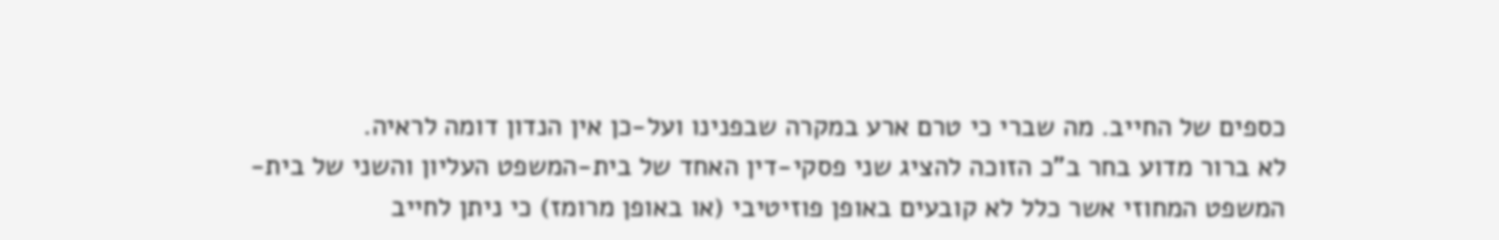כספים של החייב. מה שברי כי טרם ארע במקרה שבפנינו ועל-כן אין הנדון דומה לראיה.
לא ברור מדוע בחר ב"כ הזוכה להציג שני פסקי-דין האחד של בית-המשפט העליון והשני של בית-המשפט המחוזי אשר כלל לא קובעים באופן פוזיטיבי (או באופן מרומז) כי ניתן לחייב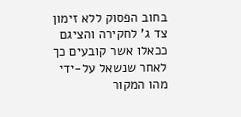בחוב הפסוק ללא זימון צד ג' לחקירה והציגם ככאלו אשר קובעים כך לאחר שנשאל על-ידי מהו המקור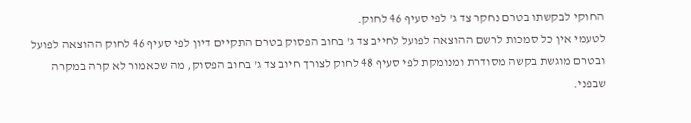החוקי לבקשתו בטרם נחקר צד ג' לפי סעיף 46 לחוק.
לטעמי אין כל סמכות לרשם ההוצאה לפועל לחייב צד ג' בחוב הפסוק בטרם התקיים דיון לפי סעיף 46 לחוק ההוצאה לפועל ובטרם מוגשת בקשה מסודרת ומנומקת לפי סעיף 48 לחוק לצורך חיוב צד ג' בחוב הפסוק, מה שכאמור לא קרה במקרה שבפני.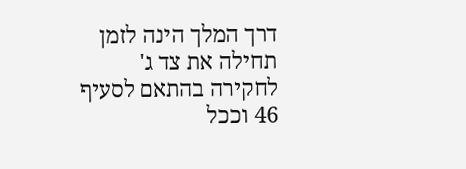דרך המלך הינה לזמן תחילה את צד ג' לחקירה בהתאם לסעיף 46 וככל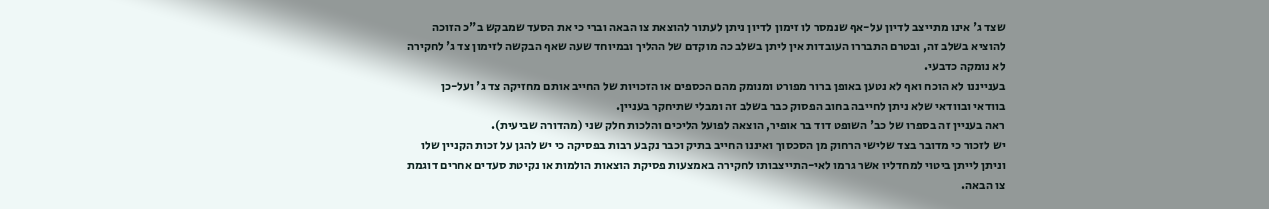שצד ג' אינו מתייצב לדיון על-אף שנמסר לו זימון לדיון ניתן לעתור להוצאת צו הבאה וברי כי את הסעד שמבקש ב"כ הזוכה להוציא בשלב זה, ובטרם התבררו העובדות אין ליתן בשלב כה מוקדם של ההליך ובמיוחד שעה שאף הבקשה לזימון צד ג' לחקירה לא נומקה כדבעי.
בענייננו לא הוכח ואף לא נטען באופן ברור מפורט ומנומק מהם הכספים או הזכויות של החייב אותם מחזיקה צד ג' ועל-כן בוודאי ובוודאי שלא ניתן לחייבה בחוב הפסוק כבר בשלב זה ומבלי שתיחקר בעניין.
ראה בעניין זה בספרו של כב' השופט דוד בר אופיר, הוצאה לפועל הליכים והלכות חלק שני (מהדורה שביעית).
יש לזכור כי מדובר בצד שלישי הרחוק מן הסכסוך ואיננו החייב בתיק וכבר נקבע רבות בפסיקה כי יש להגן על זכות הקניין שלו וניתן לייתן ביטוי למחדליו אשר גרמו לאי-התייצבותו לחקירה באמצעות פסיקת הוצאות הולמות או נקיטת סעדים אחרים דוגמת צו הבאה.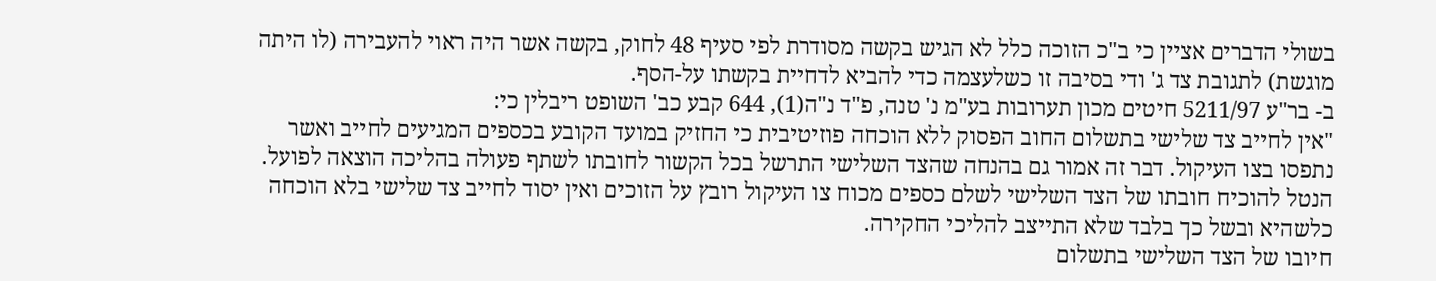בשולי הדברים אציין כי ב"כ הזוכה כלל לא הגיש בקשה מסודרת לפי סעיף 48 לחוק, בקשה אשר היה ראוי להעבירה (לו היתה מוגשת) לתגובת צד ג' ודי בסיבה זו כשלעצמה כדי להביא לדחיית בקשתו על-הסף.
ב- בר"ע 5211/97 חיטים מכון תערובות בע"מ נ' טנה, פ"ד נ"ה(1), 644 קבע כב' השופט ריבלין כי:
"אין לחייב צד שלישי בתשלום החוב הפסוק ללא הוכחה פוזיטיבית כי החזיק במועד הקובע בכספים המגיעים לחייב ואשר נתפסו בצו העיקול. דבר זה אמור גם בהנחה שהצד השלישי התרשל בכל הקשור לחובתו לשתף פעולה בהליכה הוצאה לפועל. הנטל להוכיח חובתו של הצד השלישי לשלם כספים מכוח צו העיקול רובץ על הזוכים ואין יסוד לחייב צד שלישי בלא הוכחה כלשהיא ובשל כך בלבד שלא התייצב להליכי החקירה.
חיובו של הצד השלישי בתשלום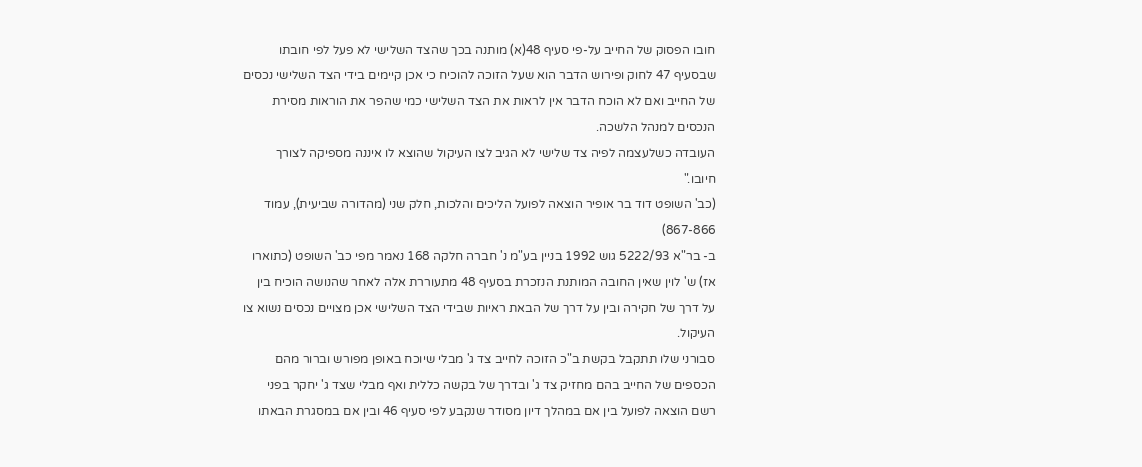חובו הפסוק של החייב על-פי סעיף 48(א) מותנה בכך שהצד השלישי לא פעל לפי חובתו שבסעיף 47 לחוק ופירוש הדבר הוא שעל הזוכה להוכיח כי אכן קיימים בידי הצד השלישי נכסים של החייב ואם לא הוכח הדבר אין לראות את הצד השלישי כמי שהפר את הוראות מסירת הנכסים למנהל הלשכה.
העובדה כשלעצמה לפיה צד שלישי לא הגיב לצו העיקול שהוצא לו איננה מספיקה לצורך חיובו."
(כב' השופט דוד בר אופיר הוצאה לפועל הליכים והלכות, חלק שני (מהדורה שביעית), עמוד 867-866)
ב- בר"א 5222/93 גוש 1992 בניין בע"מ נ' חברה חלקה 168 נאמר מפי כב' השופט (כתוארו אז) ש' לוין שאין החובה המותנת הנזכרת בסעיף 48 מתעוררת אלה לאחר שהנושה הוכיח בין על דרך של חקירה ובין על דרך של הבאת ראיות שבידי הצד השלישי אכן מצויים נכסים נשוא צו העיקול.
סבורני שלו תתקבל בקשת ב"כ הזוכה לחייב צד ג' מבלי שיוכח באופן מפורש וברור מהם הכספים של החייב בהם מחזיק צד ג' ובדרך של בקשה כללית ואף מבלי שצד ג' יחקר בפני רשם הוצאה לפועל בין אם במהלך דיון מסודר שנקבע לפי סעיף 46 ובין אם במסגרת הבאתו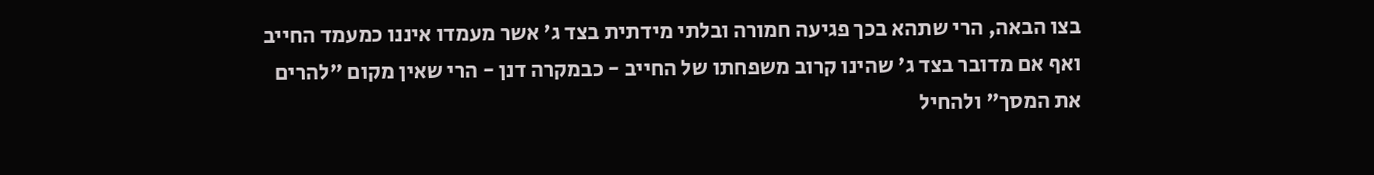בצו הבאה, הרי שתהא בכך פגיעה חמורה ובלתי מידתית בצד ג' אשר מעמדו איננו כמעמד החייב ואף אם מדובר בצד ג' שהינו קרוב משפחתו של החייב - כבמקרה דנן - הרי שאין מקום "להרים את המסך" ולהחיל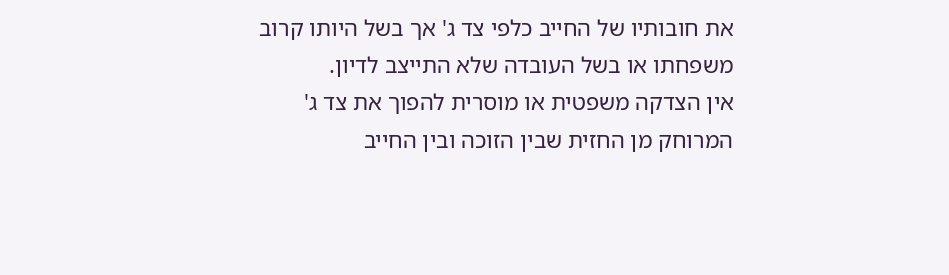את חובותיו של החייב כלפי צד ג' אך בשל היותו קרוב משפחתו או בשל העובדה שלא התייצב לדיון.
אין הצדקה משפטית או מוסרית להפוך את צד ג' המרוחק מן החזית שבין הזוכה ובין החייב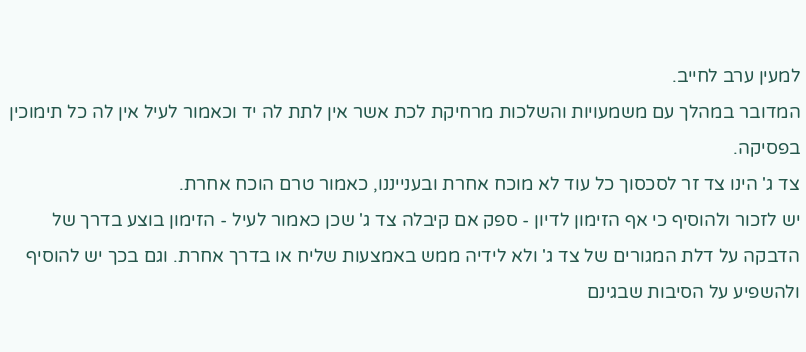למעין ערב לחייב.
המדובר במהלך עם משמעויות והשלכות מרחיקת לכת אשר אין לתת לה יד וכאמור לעיל אין לה כל תימוכין בפסיקה.
צד ג' הינו צד זר לסכסוך כל עוד לא מוכח אחרת ובענייננו, כאמור טרם הוכח אחרת.
יש לזכור ולהוסיף כי אף הזימון לדיון - ספק אם קיבלה צד ג' שכן כאמור לעיל - הזימון בוצע בדרך של הדבקה על דלת המגורים של צד ג' ולא לידיה ממש באמצעות שליח או בדרך אחרת. וגם בכך יש להוסיף ולהשפיע על הסיבות שבגינם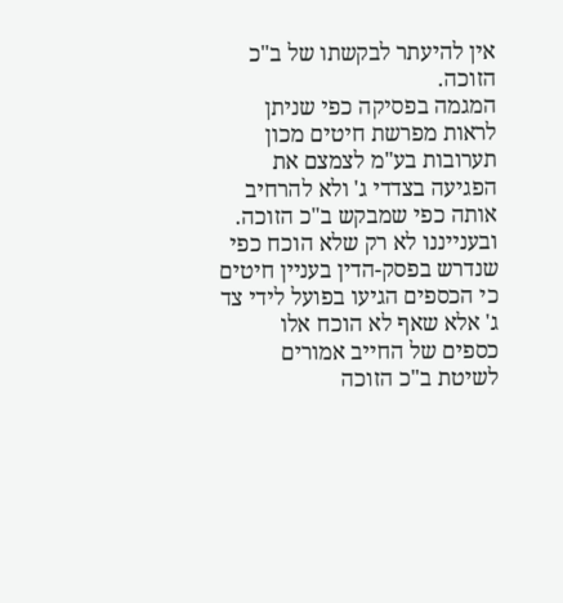אין להיעתר לבקשתו של ב"כ הזוכה.
המגמה בפסיקה כפי שניתן לראות מפרשת חיטים מכון תערובות בע"מ לצמצם את הפגיעה בצדדי ג' ולא להרחיב אותה כפי שמבקש ב"כ הזוכה.
ובענייננו לא רק שלא הוכח כפי שנדרש בפסק-הדין בעניין חיטים כי הכספים הגיעו בפועל לידי צד ג' אלא שאף לא הוכח אלו כספים של החייב אמורים לשיטת ב"כ הזוכה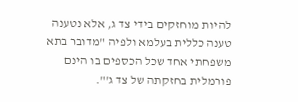להיות מוחזקים בידי צד ג, אלא נטענה טענה כללית בעלמא ולפיה "מדובר בתא משפחתי אחד שכל הכספים בו הינם פורמלית בחזקתה של צד ג'".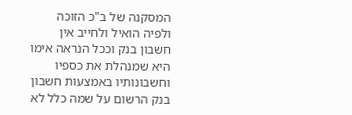המסקנה של ב"כ הזוכה ולפיה הואיל ולחייב אין חשבון בנק וככל הנראה אימו היא שמנהלת את כספיו וחשבונותיו באמצעות חשבון בנק הרשום על שמה כלל לא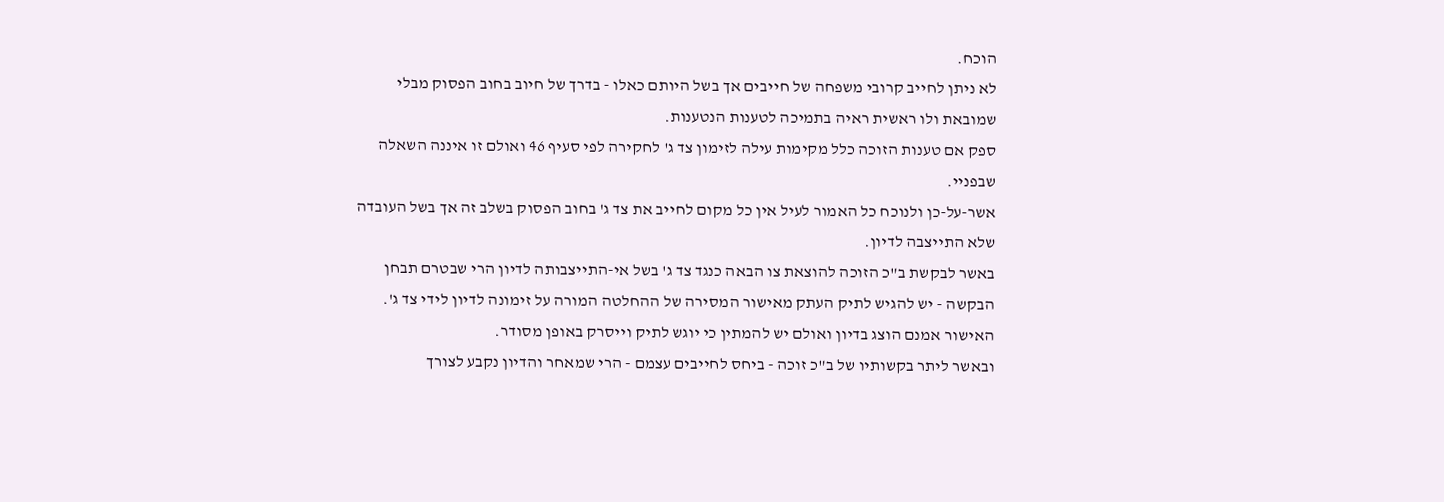הוכח.
לא ניתן לחייב קרובי משפחה של חייבים אך בשל היותם כאלו - בדרך של חיוב בחוב הפסוק מבלי שמובאת ולו ראשית ראיה בתמיכה לטענות הנטענות.
ספק אם טענות הזוכה כלל מקימות עילה לזימון צד ג' לחקירה לפי סעיף 46 ואולם זו איננה השאלה שבפניי.
אשר-על-כן ולנוכח כל האמור לעיל אין כל מקום לחייב את צד ג' בחוב הפסוק בשלב זה אך בשל העובדה שלא התייצבה לדיון.
באשר לבקשת ב"כ הזוכה להוצאת צו הבאה כנגד צד ג' בשל אי-התייצבותה לדיון הרי שבטרם תבחן הבקשה - יש להגיש לתיק העתק מאישור המסירה של ההחלטה המורה על זימונה לדיון לידי צד ג'.
האישור אמנם הוצג בדיון ואולם יש להמתין כי יוגש לתיק וייסרק באופן מסודר.
ובאשר ליתר בקשותיו של ב"כ זוכה - ביחס לחייבים עצמם - הרי שמאחר והדיון נקבע לצורך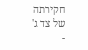חקירתה של צד ג' -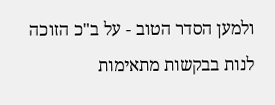ולמען הסדר הטוב - על ב"כ הזוכה לנות בבקשות מתאימות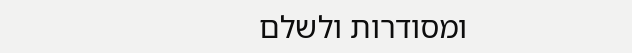ומסודרות ולשלם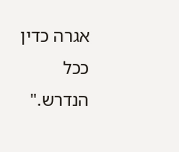אגרה כדין ככל הנדרש."